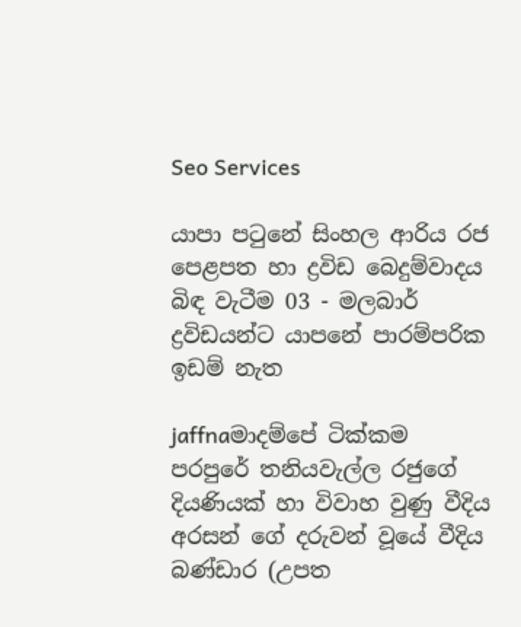Seo Services

යාපා පටුනේ සිංහල ආරිය රජ පෙළපත හා ද්‍රවිඩ බෙදුම්වාදය බිඳ වැටීම 03 - මලබාර් ද්‍රවිඩයන්ට යාපනේ පාරම්පරික ඉඩම් නැත

jaffnaමාදම්පේ ටික්කම පරපුරේ තනියවැල්ල රජුගේ දියණියක් හා විවාහ වුණු වීදිය අරසන් ගේ දරුවන් වූයේ වීදිය බණ්ඩාර (උපත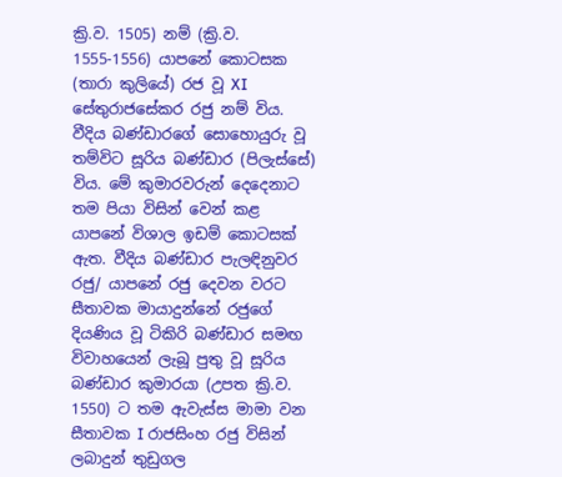ක්‍රි.ව. 1505) නම් (ක්‍රි.ව. 1555-1556) යාපනේ කොටසක (තාරා කුලියේ) රජ වූ XI සේතුරාජසේකර රජු නම් විය. වීදිය බණ්ඩාරගේ සොහොයුරු වූ තම්විට සූරිය බණ්ඩාර (පිලැස්සේ) විය. මේ කුමාරවරුන් දෙදෙනාට තම පියා විසින් වෙන් කළ යාපනේ විශාල ඉඩම් කොටසක් ඇත. වීදිය බණ්ඩාර පැලඳිනුවර රජු/ යාපනේ රජු දෙවන වරට සීතාවක මායාදුන්නේ රජුගේ දියණිය වූ ටිකිරි බණ්ඩාර සමඟ විවාහයෙන් ලැබූ පුතු වූ සූරිය බණ්ඩාර කුමාරයා (උපත ක්‍රි.ව. 1550) ට තම ඇවැස්ස මාමා වන සීතාවක I රාජසිංහ රජු විසින් ලබාදුන් තුඩුගල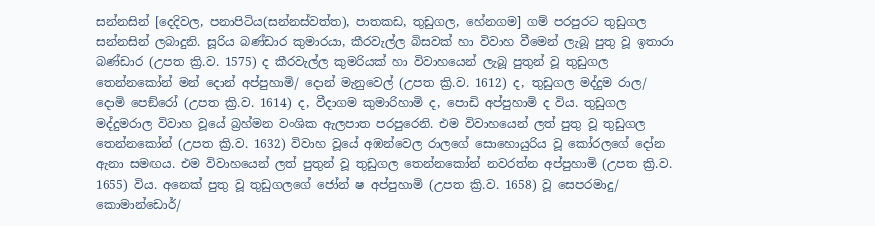සන්නසින් [දෙදිවල, පනාපිටිය(සන්නස්වත්ත), පාතකඩ, තුඩුගල, හේනගම] ගම් පරපුරට තුඩුගල සන්නසින් ලබාදුනි. සූරිය බණ්ඩාර කුමාරයා, කීරවැල්ල බිසවක් හා විවාහ වීමෙන් ලැබූ පුතු වූ ඉතාරා බණ්ඩාර (උපත ක්‍රි.ව. 1575) ද කීරවැල්ල කුමරියක් හා විවාහයෙන් ලැබූ පුතුන් වූ තුඩුගල තෙන්නකෝන් මන් දොන් අප්පුහාමි/ දොන් මැනුවෙල් (උපත ක්‍රි.ව. 1612) ද, තුඩුගල මද්දුම රාල/ දොමි පෙඞ්රෝ (උපත ක්‍රි.ව. 1614) ද, වීදාගම කුමාරිහාමි ද, පොඩි අප්පුහාමි ද විය. තුඩුගල මද්දුමරාල විවාහ වූයේ බ්‍රහ්මන වංශික ඇලපාත පරපුරෙනි. එම විවාහයෙන් ලත් පුතු වූ තුඩුගල තෙන්නකෝන් (උපත ක්‍රි.ව. 1632) විවාහ වූයේ අඹන්වෙල රාලගේ සොහොයුරිය වූ කෝරලගේ දෝන ඇනා සමඟය. එම විවාහයෙන් ලත් පුතුන් වූ තුඩුගල තෙන්නකෝන් නවරත්න අප්පුහාමි (උපත ක්‍රි.ව. 1655) විය. අනෙක් පුතු වූ තුඩුගලගේ ජෝන් ෂ අප්පුහාමි (උපත ක්‍රි.ව. 1658) වූ සෙපරමාදු/ කොමාන්ඩොර්/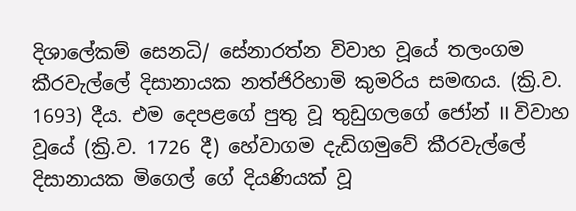දිශාලේකම් සෙනධි/ සේනාරත්න විවාහ වූයේ තලංගම කීරවැල්ලේ දිසානායක නත්ජිරිහාමි කුමරිය සමඟය. (ක්‍රි.ව. 1693) දීය. එම දෙපළගේ පුතු වූ තුඩුගලගේ ජෝන් II විවාහ වූයේ (ක්‍රි.ව. 1726 දී) හේවාගම දැඩිගමුවේ කීරවැල්ලේ දිසානායක මිගෙල් ගේ දියණියක් වූ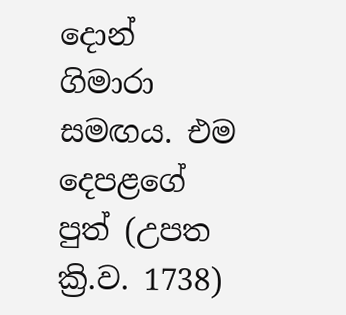දොන් ගිමාරා සමඟය. එම දෙපළගේ පුත් (උපත ක්‍රි.ව. 1738)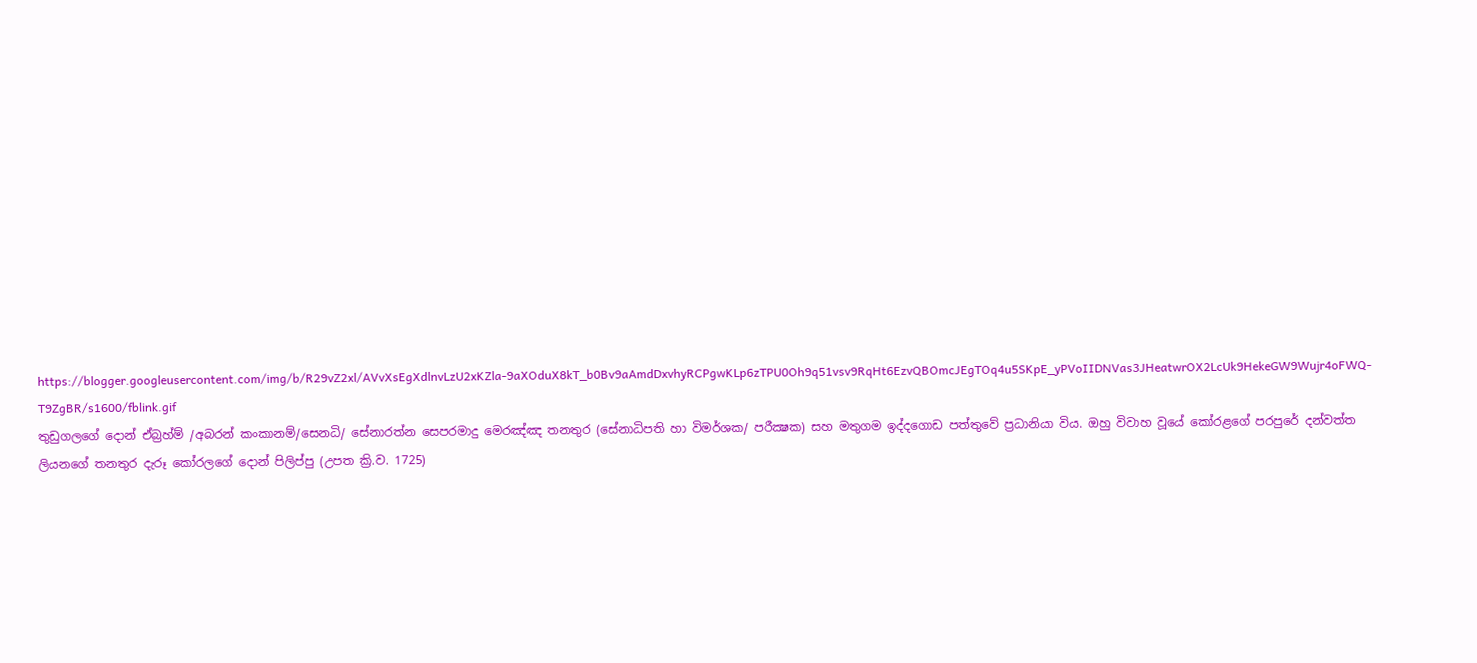https://blogger.googleusercontent.com/img/b/R29vZ2xl/AVvXsEgXdlnvLzU2xKZla-9aXOduX8kT_b0Bv9aAmdDxvhyRCPgwKLp6zTPU0Oh9q51vsv9RqHt6EzvQBOmcJEgTOq4u5SKpE_yPVoIIDNVas3JHeatwrOX2LcUk9HekeGW9Wujr4oFWQ-T9ZgBR/s1600/fblink.gif
තුඩුගලගේ දොන් ඒබ්‍රහ්ම් /අබරන් කංකානම්/සෙනධි/ සේනාරත්න සෙපරමාදු මෙරඤ්ඤ තනතුර (සේනාධිපති හා විමර්ශක/ පරීක්‍ෂක) සහ මතුගම ඉද්දගොඩ පත්තුවේ ප්‍රධානියා විය. ඔහු විවාහ වූයේ කෝරළගේ පරපුරේ දන්වත්ත ලියනගේ තනතුර දැරූ කෝරලගේ දොන් පිලිප්පු (උපත ක්‍රි.ව. 1725)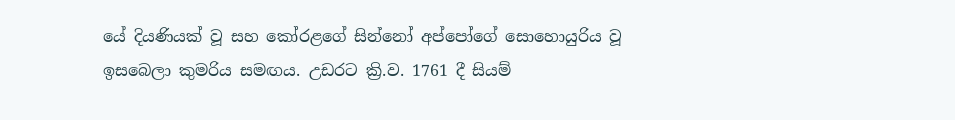යේ දියණියක් වූ සහ කෝරළගේ සින්නෝ අප්පෝගේ සොහොයුරිය වූ ඉසබෙලා කුමරිය සමඟය. උඩරට ක්‍රි.ව. 1761 දී සියම්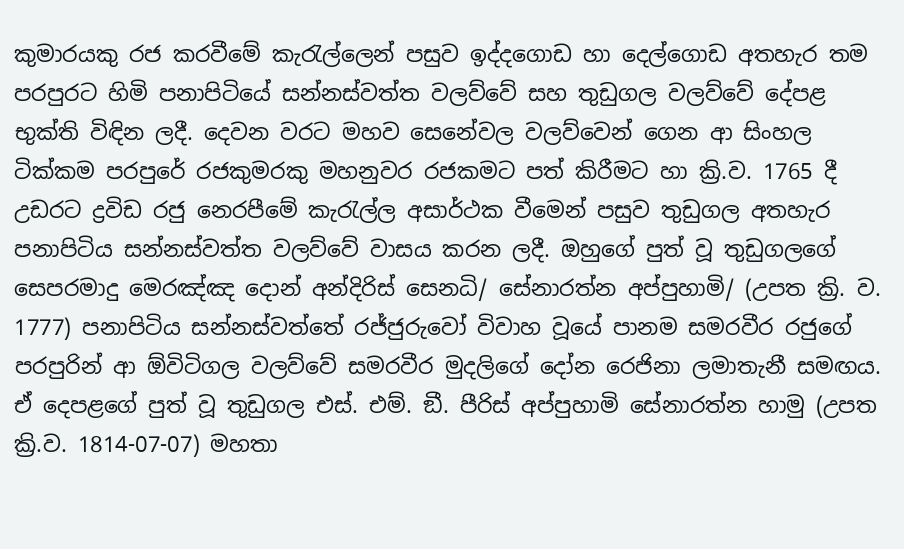කුමාරයකු රජ කරවීමේ කැරැල්ලෙන් පසුව ඉද්දගොඩ හා දෙල්ගොඩ අතහැර තම පරපුරට හිමි පනාපිටියේ සන්නස්වත්ත වලව්වේ සහ තුඩුගල වලව්වේ දේපළ භුක්ති විඳින ලදී. දෙවන වරට මහව සෙනේවල වලව්වෙන් ගෙන ආ සිංහල ටික්කම පරපුරේ රජකුමරකු මහනුවර රජකමට පත් කිරීමට හා ක්‍රි.ව. 1765 දී උඩරට ද්‍රවිඩ රජු නෙරපීමේ කැරැල්ල අසාර්ථක වීමෙන් පසුව තුඩුගල අතහැර පනාපිටිය සන්නස්වත්ත වලව්වේ වාසය කරන ලදී. ඔහුගේ පුත් වූ තුඩුගලගේ සෙපරමාදු මෙරඤ්ඤ දොන් අන්දිරිස් සෙනධි/ සේනාරත්න අප්පුහාමි/ (උපත ක්‍රි. ව. 1777) පනාපිටිය සන්නස්වත්තේ රජ්ජුරුවෝ විවාහ වූයේ පානම සමරවීර රජුගේ පරපුරින් ආ ඕවිටිගල වලව්වේ සමරවීර මුදලිගේ දෝන රෙජිනා ලමාතැනී සමඟය. ඒ දෙපළගේ පුත් වූ තුඩුගල එස්. එම්. ඞී. පීරිස් අප්පුහාමි සේනාරත්න හාමු (උපත ක්‍රි.ව. 1814-07-07) මහතා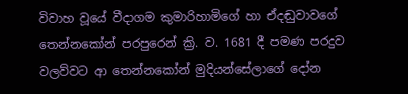විවාහ වූයේ වීදාගම කුමාරිහාමිගේ හා ඒදඬුවාවගේ තෙන්නකෝන් පරපුරෙන් ක්‍රි. ව. 1681 දී පමණ පරදුව වලව්වට ආ තෙන්නකෝන් මුදියන්සේලාගේ දෝන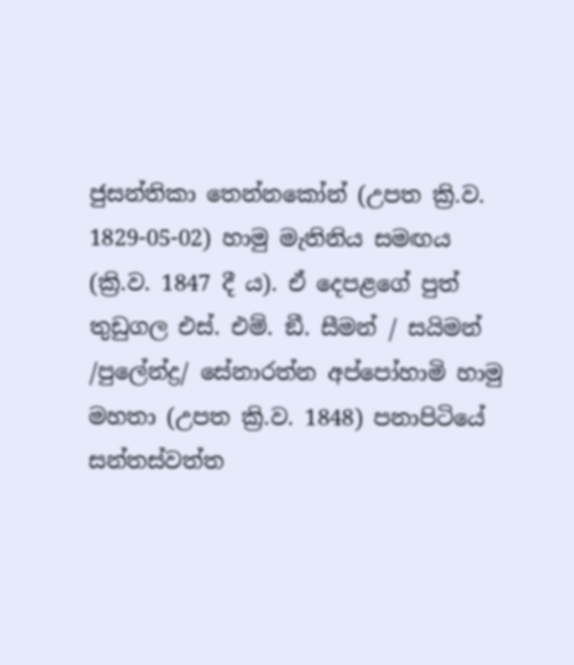ජුසන්තිකා තෙන්නකෝන් (උපත ක්‍රි.ව. 1829-05-02) හාමු මැතිනිය සමඟය (ක්‍රි.ව. 1847 දී ය). ඒ දෙපළගේ පුත් තුඩුගල එස්. එම්. ඞී. සීමන් / සයිමන් /පුලේන්ද්‍ර/ සේනාරත්න අප්පෝහාමි හාමු මහතා (උපත ක්‍රි.ව. 1848) පනාපිටියේ සන්තස්වත්ත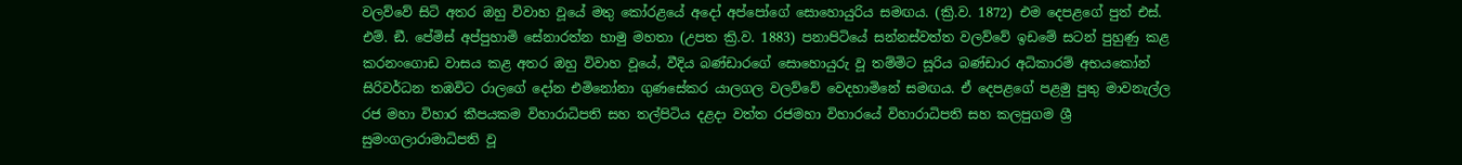වලව්වේ සිටි අතර ඔහු විවාහ වූයේ මතු කෝරළයේ අදෝ අප්පෝගේ සොහොයුරිය සමඟය. (ක්‍රි.ව. 1872) එම දෙපළගේ පුත් එස්. එම්. ඞී. පේමිස් අප්පුහාමි සේනාරත්න හාමු මහතා (උපත ක්‍රි.ව. 1883) පනාපිටියේ සන්නස්වත්ත වලව්වේ ඉඩමේ සටන් පුහුණු කළ
කරනංගොඩ වාසය කළ අතර ඔහු විවාහ වූයේ, වීදිය බණ්ඩාරගේ සොහොයුරු වූ තම්මිට සූරිය බණ්ඩාර අධිකාරම් අභයකෝන් සිරිවර්ධන තඹවිට රාලගේ දෝන එමිනෝනා ගුණසේකර යාලගල වලව්වේ වෙදහාමිනේ සමඟය. ඒ දෙපළගේ පළමු පුතු මාවනැල්ල රජ මහා විහාර කීපයකම විහාරාධිපති සහ තල්පිටිය දළදා වත්ත රජමහා විහාරයේ විහාරාධිපති සහ කලපුගම ශ්‍රී සුමංගලාරාමාධිපති වූ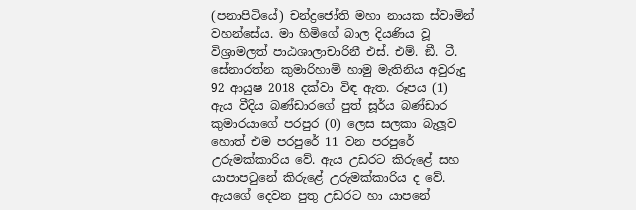(පනාපිටියේ) චන්ද්‍රජෝති මහා නායක ස්වාමින් වහන්සේය. මා හිමිගේ බාල දියණිය වූ විශ්‍රාමලත් පාඨශාලාචාරිනී එස්. එම්. ඞී. ටී. සේනාරත්න කුමාරිහාමි හාමු මැතිනිය අවුරුදු 92 ආයුෂ 2018 දක්වා විඳ ඇත. රූපය (1) ඇය වීදිය බණ්ඩාරගේ පුත් සූර්ය බණ්ඩාර කුමාරයාගේ පරපුර (0) ලෙස සලකා බැලූව හොත් එම පරපුරේ 11 වන පරපුරේ උරුමක්කාරිය වේ. ඇය උඩරට කිරුළේ සහ යාපාපටුනේ කිරුළේ උරුමක්කාරිය ද වේ. ඇයගේ දෙවන පුතු උඩරට හා යාපනේ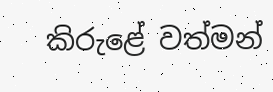කිරුළේ වත්මන්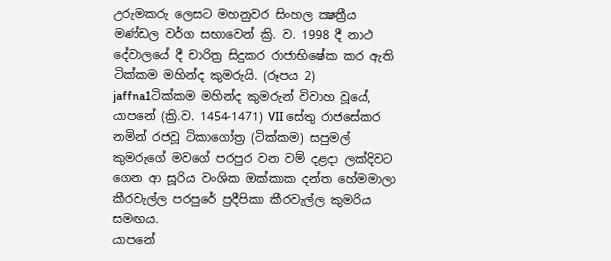උරුමකරු ලෙසට මහනුවර සිංහල ක්‍ෂත්‍රීය මණ්ඩල වර්ග සභාවෙන් ක්‍රි. ව. 1998 දී නාථ දේවාලයේ දී චාරිත්‍ර සිදුකර රාජාභිෂේක කර ඇති ටික්කම මහින්ද කුමරුයි. (රූපය 2)
jaffna1ටික්කම මහින්ද කුමරුන් විවාහ වූයේ, යාපනේ (ක්‍රි.ව. 1454-1471) VII සේතු රාජසේකර නමින් රජවූ ටිකාගෝත්‍ර (ටික්කම) සපුමල් කුමරුගේ මවගේ පරපුර වන වම් දළදා ලක්දිවට ගෙන ආ සූරිය වංශික ඔක්කාක දන්ත හේමමාලා කීරවැල්ල පරපුරේ ප්‍රදීපිකා කීරවැල්ල කුමරිය සමඟය.
යාපනේ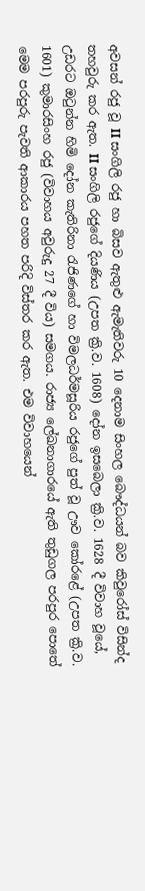අවසන් රජු වූ II සංගිලි රජු හා බිසව ඇතුළු ඇමැතිවරු 10 දෙනාම සිංහල බෞද්ධයන් බව කිවුරෝස් විසින්ද තහවුරු කර ඇත. II සංගිලි රජුගේ දියණිය (උපත ක්‍රි.ව. 1608) දෝන ඉසබෙලා ක්‍රි.ව. 1628 දී විවාහ වූයේ, උඩරට ඔටුන්න හිමි දෝන කැතිරිනා රැජිණගේ හා විමලධර්මසූරිය රජුගේ පුත් වූ ඌව කෝරළේ (උපත ක්‍රි.ව. 1601) කුමාරසිංහ රජු (විවාහය අවුරුදු 27 දී විය) සමගය. රාජ්‍ය ලේඛනාගාරයේ ඇති තුඩුගල පරපුර පොතේ මෙම පරපුරු පැවති ආකාරය පහත පරිදි විස්තර කර ඇත. එම විවාහයෙන්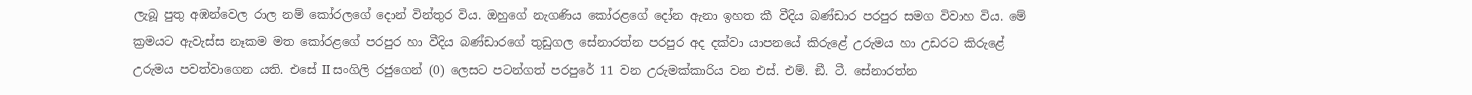ලැබූ පුතු අඹන්වෙල රාල නම් කෝරලගේ දොන් වින්තුර විය. ඔහුගේ නැගණිය කෝරළගේ දෝන ඇනා ඉහත කී වීදිය බණ්ඩාර පරපුර සමග විවාහ විය. මේ ක්‍රමයට ඇවැස්ස නෑකම මත කෝරළගේ පරපුර හා වීදිය බණ්ඩාරගේ තුඩුගල සේනාරත්න පරපුර අද දක්වා යාපනයේ කිරුළේ උරුමය හා උඩරට කිරුළේ උරුමය පවත්වාගෙන යති. එසේ II සංගිලි රජුගෙන් (0) ලෙසට පටන්ගත් පරපුරේ 11 වන උරුමක්කාරිය වන එස්. එම්. ඞී. ටී. සේනාරත්න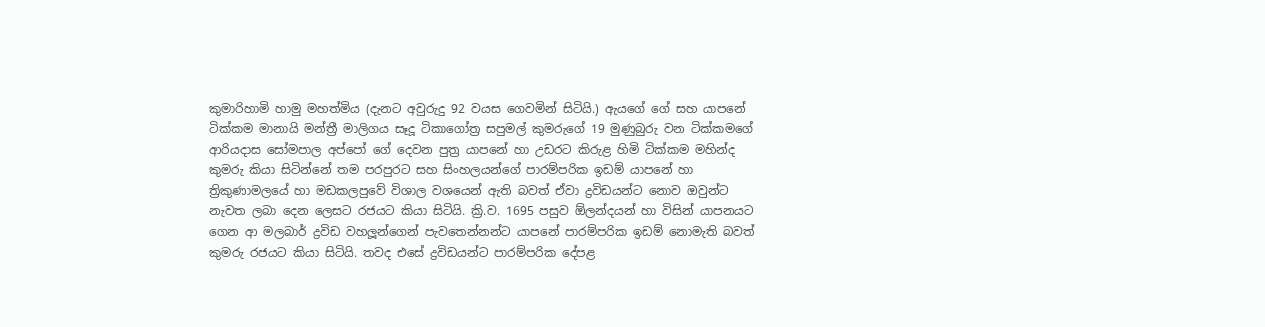කුමාරිහාමි හාමු මහත්මිය (දැනට අවුරුදු 92 වයස ගෙවමින් සිටියි.) ඇයගේ ගේ සහ යාපනේ ටික්කම මානායි මන්ත්‍රී මාලිගය සෑදූ ටිකාගෝත්‍ර සපුමල් කුමරුගේ 19 මුණුබුරු වන ටික්කමගේ ආරියදාස සෝමපාල අප්පෝ ගේ දෙවන පුත්‍ර යාපනේ හා උඩරට කිරුළ හිමි ටික්කම මහින්ද කුමරු කියා සිටින්නේ තම පරපුරට සහ සිංහලයන්ගේ පාරම්පරික ඉඩම් යාපනේ හා ත්‍රිකුණාමලයේ හා මඩකලපුවේ විශාල වශයෙන් ඇති බවත් ඒවා ද්‍රවිඩයන්ට නොව ඔවුන්ට නැවත ලබා දෙන ලෙසට රජයට කියා සිටියි. ක්‍රි.ව. 1695 පසුව ඕලන්දයන් හා විසින් යාපනයට ගෙන ආ මලබාර් ද්‍රවිඩ වහලූන්ගෙන් පැවතෙන්නන්ට යාපනේ පාරම්පරික ඉඩම් නොමැති බවත් කුමරු රජයට කියා සිටියි. තවද එසේ ද්‍රවිඩයන්ට පාරම්පරික දේපළ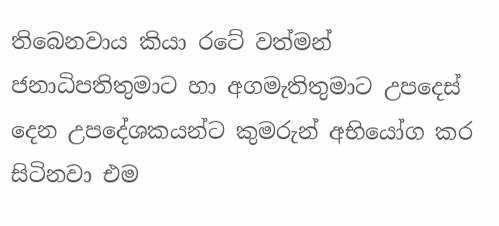තිබෙනවාය කියා රටේ වත්මන් ජනාධිපතිතුමාට හා අගමැතිතුමාට උපදෙස් දෙන උපදේශකයන්ට කුමරුන් අභියෝග කර සිටිනවා එම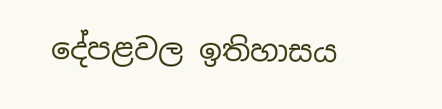දේපළවල ඉතිහාසය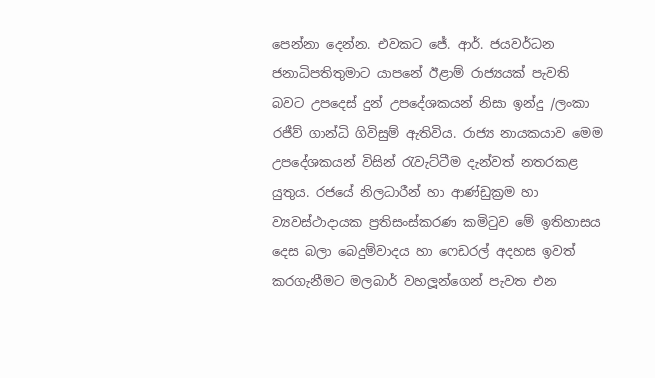පෙන්නා දෙන්න. එවකට ජේ. ආර්. ජයවර්ධන ජනාධිපතිතුමාට යාපනේ ඊළාම් රාජ්‍යයක් පැවති බවට උපදෙස් දුන් උපදේශකයන් නිසා ඉන්දු /ලංකා රජීව් ගාන්ධි ගිවිසුම් ඇතිවිය. රාජ්‍ය නායකයාව මෙම උපදේශකයන් විසින් රැවැට්ටීම දැන්වත් නතරකළ යුතුය. රජයේ නිලධාරීන් හා ආණ්ඩුක්‍රම හා ව්‍යවස්ථාදායක ප්‍රතිසංස්කරණ කමිටුව මේ ඉතිහාසය දෙස බලා බෙදුම්වාදය හා ෆෙඩරල් අදහස ඉවත් කරගැනීමට මලබාර් වහලූන්ගෙන් පැවත එන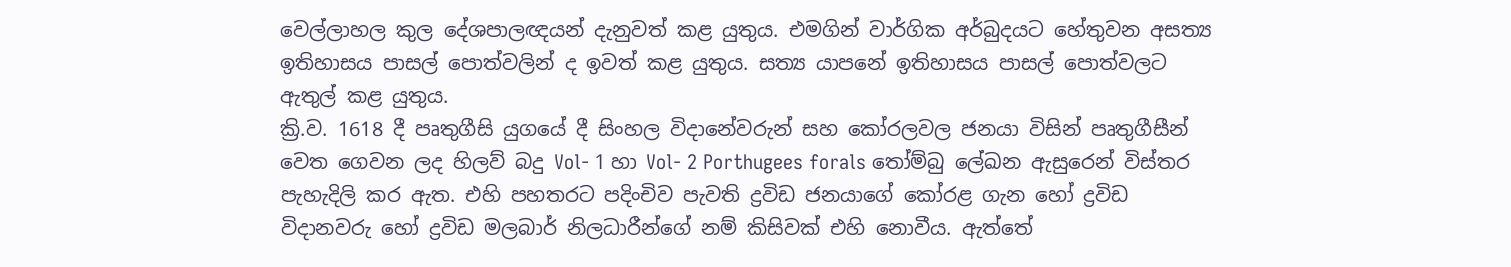වෙල්ලාහල කුල දේශපාලඥයන් දැනුවත් කළ යුතුය. එමගින් වාර්ගික අර්බුදයට හේතුවන අසත්‍ය ඉතිහාසය පාසල් පොත්වලින් ද ඉවත් කළ යුතුය. සත්‍ය යාපනේ ඉතිහාසය පාසල් පොත්වලට ඇතුල් කළ යුතුය.
ක්‍රි.ව. 1618 දී පෘතුගීසි යුගයේ දී සිංහල විදානේවරුන් සහ කෝරලවල ජනයා විසින් පෘතුගීසීන් වෙත ගෙවන ලද හිලව් බදු Vol- 1 හා Vol- 2 Porthugees forals තෝම්බු ලේඛන ඇසුරෙන් විස්තර පැහැදිලි කර ඇත. එහි පහතරට පදිංචිව පැවති ද්‍රවිඩ ජනයාගේ කෝරළ ගැන හෝ ද්‍රවිඩ විදානවරු හෝ ද්‍රවිඩ මලබාර් නිලධාරීන්ගේ නම් කිසිවක් එහි නොවීය. ඇත්තේ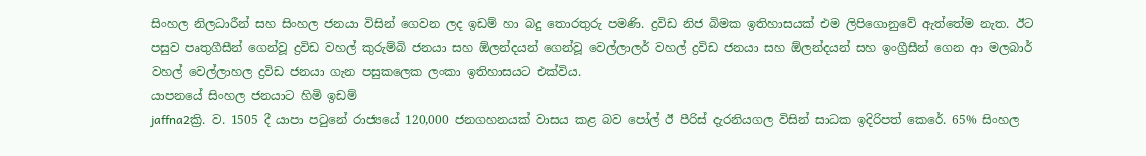සිංහල නිලධාරීන් සහ සිංහල ජනයා විසින් ගෙවන ලද ඉඩම් හා බදු තොරතුරු පමණි. ද්‍රවිඩ නිජ බිමක ඉතිහාසයක් එම ලිපිගොනුවේ ඇත්තේම නැත. ඊට පසුව පෘතුගීසීන් ගෙන්වූ ද්‍රවිඩ වහල් කුරුම්බි ජනයා සහ ඕලන්දයන් ගෙන්වූ වෙල්ලාලර් වහල් ද්‍රවිඩ ජනයා සහ ඕලන්දයන් සහ ඉංග්‍රීසීන් ගෙන ආ මලබාර් වහල් වෙල්ලාහල ද්‍රවිඩ ජනයා ගැන පසුකලෙක ලංකා ඉතිහාසයට එක්විය.
යාපනයේ සිංහල ජනයාට හිමි ඉඩම්
jaffna2ක්‍රි. ව. 1505 දී යාපා පටුනේ රාජ්‍යයේ 120,000 ජනගහනයක් වාසය කළ බව පෝල් ඊ පීරිස් දැරනියගල විසින් සාධක ඉදිරිපත් කෙරේ. 65% සිංහල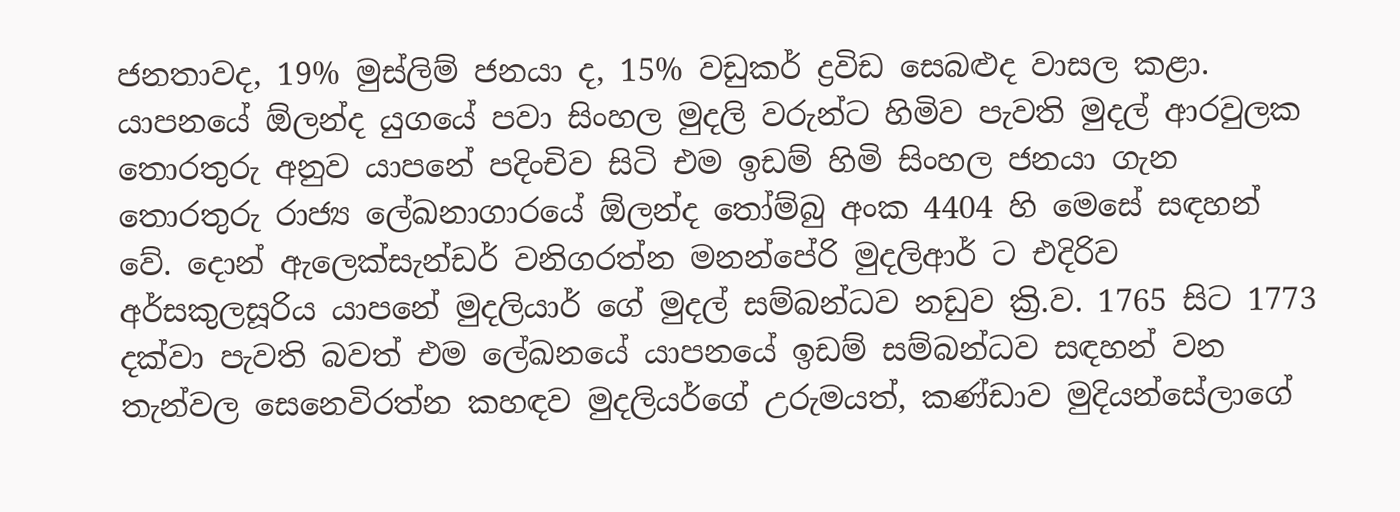ජනතාවද, 19% මුස්ලිම් ජනයා ද, 15% වඩුකර් ද්‍රවිඩ සෙබළුද වාසල කළා. යාපනයේ ඕලන්ද යුගයේ පවා සිංහල මුදලි වරුන්ට හිමිව පැවති මුදල් ආරවුලක තොරතුරු අනුව යාපනේ පදිංචිව සිටි එම ඉඩම් හිමි සිංහල ජනයා ගැන තොරතුරු රාජ්‍ය ලේඛනාගාරයේ ඕලන්ද තෝම්බු අංක 4404 හි මෙසේ සඳහන් වේ. දොන් ඇලෙක්සැන්ඩර් වනිගරත්න මනන්පේරි මුදලිආර් ට එදිරිව අර්සකුලසූරිය යාපනේ මුදලියාර් ගේ මුදල් සම්බන්ධව නඩුව ක්‍රි.ව. 1765 සිට 1773 දක්වා පැවති බවත් එම ලේඛනයේ යාපනයේ ඉඩම් සම්බන්ධව සඳහන් වන තැන්වල සෙනෙවිරත්න කහඳව මුදලියර්ගේ උරුමයත්, කණ්ඩාව මුදියන්සේලාගේ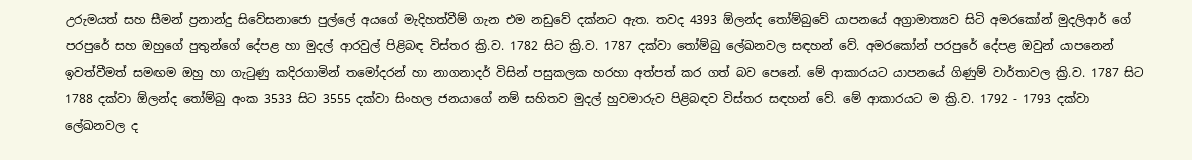උරුමයත් සහ සීමන් ප්‍රනාන්දු සිවේසනාජො පුල්ලේ අයගේ මැදිහත්වීම් ගැන එම නඩුවේ දක්නට ඇත. තවද 4393 ඕලන්ද තෝම්බුවේ යාපනයේ අග්‍රාමාත්‍යව සිටි අමරකෝන් මුදලිආර් ගේ පරපුරේ සහ ඔහුගේ පුතුන්ගේ දේපළ හා මුදල් ආරවුල් පිළිබඳ විස්තර ක්‍රි.ව. 1782 සිට ක්‍රි.ව. 1787 දක්වා තෝම්බු ලේඛනවල සඳහන් වේ. අමරකෝන් පරපුරේ දේපළ ඔවුන් යාපනෙන් ඉවත්වීමත් සමඟම ඔහු හා ගැටුණු කදිරගාමින් තමෝදරන් හා නාගනාදර් විසින් පසුකලක හරහා අත්පත් කර ගත් බව පෙනේ. මේ ආකාරයට යාපනයේ ගිණුම් වාර්තාවල ක්‍රි.ව. 1787 සිට 1788 දක්වා ඕලන්ද තෝම්බු අංක 3533 සිට 3555 දක්වා සිංහල ජනයාගේ නම් සහිතව මුදල් හුවමාරුව පිළිබඳව විස්තර සඳහන් වේ. මේ ආකාරයට ම ක්‍රි.ව. 1792 - 1793 දක්වා ලේඛනවල ද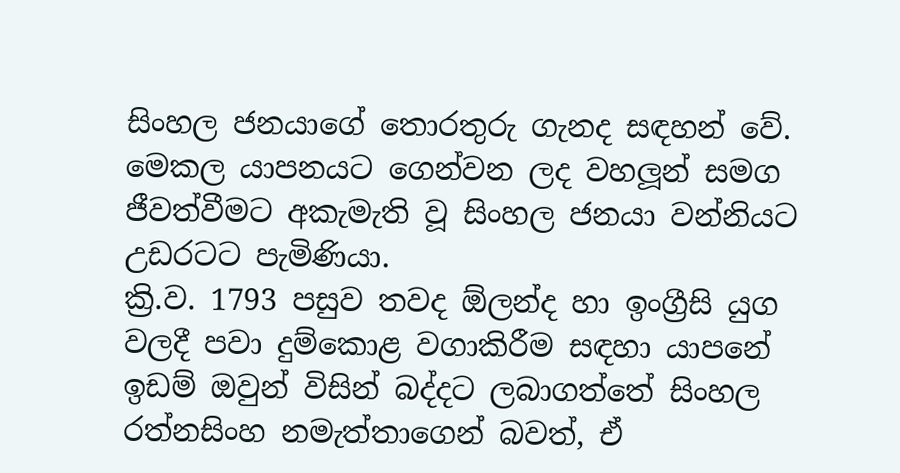සිංහල ජනයාගේ තොරතුරු ගැනද සඳහන් වේ. මෙකල යාපනයට ගෙන්වන ලද වහලූන් සමග ජීවත්වීමට අකැමැති වූ සිංහල ජනයා වන්නියට උඩරටට පැමිණියා.
ක්‍රි.ව. 1793 පසුව තවද ඕලන්ද හා ඉංග්‍රීසි යුග වලදී පවා දුම්කොළ වගාකිරීම සඳහා යාපනේ ඉඩම් ඔවුන් විසින් බද්දට ලබාගත්තේ සිංහල රත්නසිංහ නමැත්තාගෙන් බවත්, ඒ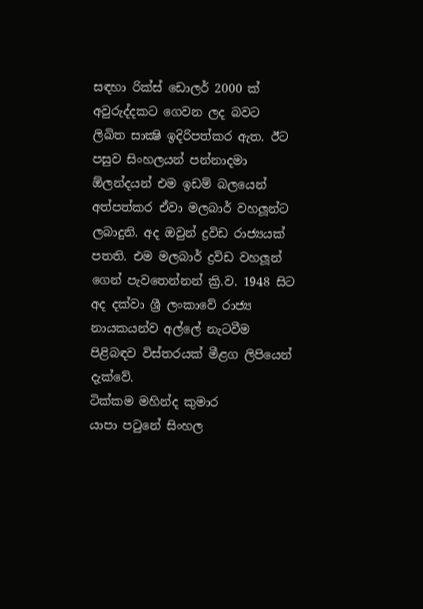සඳහා රික්ස් ඩොලර් 2000 ක් අවුරුද්දකට ගෙවන ලද බවට ලිඛිත සාක්‍ෂි ඉදිරිපත්කර ඇත. ඊට පසුව සිංහලයන් පන්නාදමා ඕලන්දයන් එම ඉඩම් බලයෙන් අත්පත්කර ඒවා මලබාර් වහලූන්ට ලබාදුනි. අද ඔවුන් ද්‍රවිඩ රාජ්‍යයක් පතති. එම මලබාර් ද්‍රවිඩ වහලූන් ගෙන් පැවතෙන්නන් ක්‍රි.ව. 1948 සිට අද දක්වා ශ්‍රී ලංකාවේ රාජ්‍ය නායකයන්ව අල්ලේ නැටවීම පිළිබඳව විස්තරයක් මීළග ලිපියෙන් දැක්වේ.
ටික්කම මහින්ද කුමාර
යාපා පටුනේ සිංහල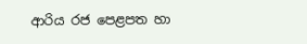ආරිය රජ පෙළපත හා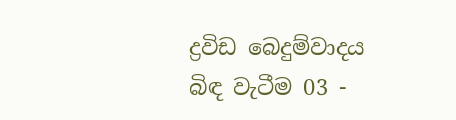ද්‍රවිඩ බෙදුම්වාදය බිඳ වැටීම 03 -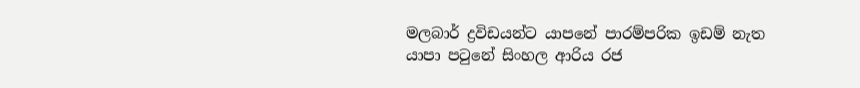මලබාර් ද්‍රවිඩයන්ට යාපනේ පාරම්පරික ඉඩම් නැත යාපා පටුනේ සිංහල ආරිය රජ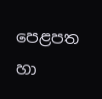පෙළපත හා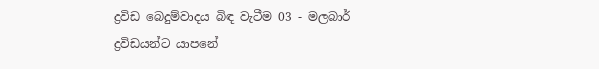ද්‍රවිඩ බෙදුම්වාදය බිඳ වැටීම 03 - මලබාර් ද්‍රවිඩයන්ට යාපනේ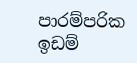පාරම්පරික ඉඩම්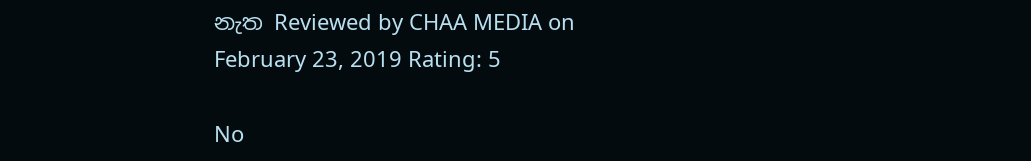නැත Reviewed by CHAA MEDIA on February 23, 2019 Rating: 5

No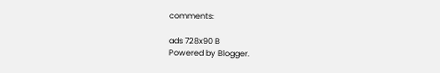comments:

ads 728x90 B
Powered by Blogger.